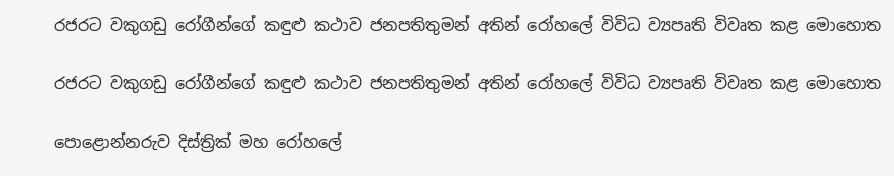රජරට වකුගඩු රෝගීන්ගේ කඳුළු කථාව ජනපතිතුමන් අතින් රෝහලේ විවිධ ව්‍යපෘති විවෘත කළ මොහොත

රජරට වකුගඩු රෝගීන්ගේ කඳුළු කථාව ජනපතිතුමන් අතින් රෝහලේ විවිධ ව්‍යපෘති විවෘත කළ මොහොත

පොළොන්නරුව දිස්ත්‍රික් මහ රෝහලේ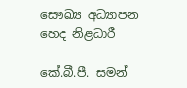සෞඛ්‍ය අධ්‍යාපන හෙද නිළධාරී

කේ.බී.පී. සමන්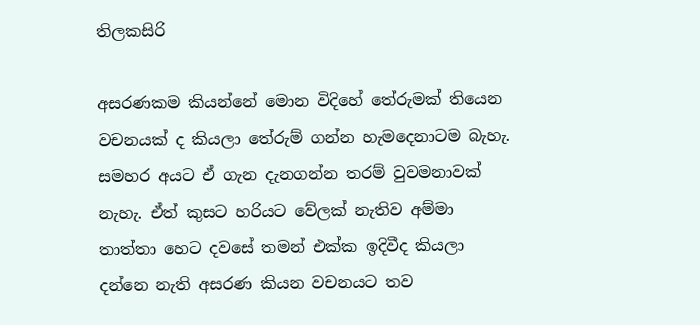තිලකසිරි

අසරණකම කියන්නේ මොන විදිහේ තේරුමක් තියෙන වචනයක් ද කියලා තේරුම් ගන්න හැමදෙනාටම බැහැ. සමහර අයට ඒ ගැන දැනගන්න තරම් වුවමනාවක් නැහැ. ඒත් කුසට හරියට වේලක් නැතිව අම්මා තාත්තා හෙට දවසේ තමන් එක්ක ඉදිවීද කියලා දන්නෙ නැති අසරණ කියන වචනයට තව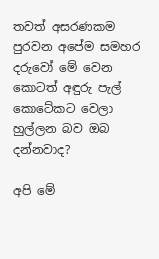තවත් අසරණකම පුරවන අපේම සමහර දරුවෝ මේ වෙන කොටත් අඳුරු පැල් කොටේකට වෙලා හුල්ලන බව ඔබ දන්නවාද?

අපි මේ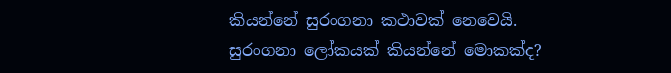කියන්නේ සුරංගනා කථාවක් නෙවෙයි. සුරංගනා ලෝකයක් කියන්නේ මොකක්ද?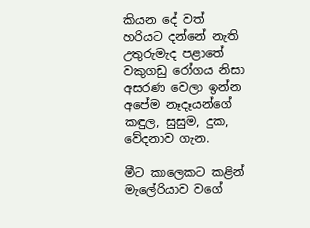කියන දේ වත් හරියට දන්නේ නැති උතුරුමැද පළාතේ වකුගඩු රෝගය නිසා අසරණ වෙලා ඉන්න අපේම නෑදෑයන්ගේ කඳුල, සුසුම, දුක, වේදනාව ගැන.

මීට කාලෙකට කළින් මැලේරියාව වගේ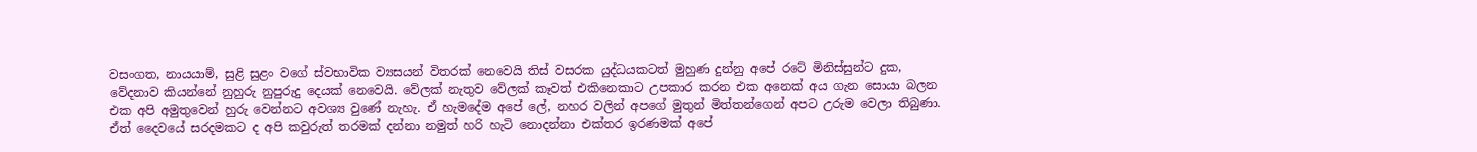වසංගත, නායයාම්, සුළි සුළං වගේ ස්වභාවික ව්‍යසයන් විතරක් නෙවෙයි තිස් වසරක යුද්ධයකටත් මුහුණ දුන්නු අපේ රටේ මිනිස්සුන්ට දුක, වේදනාව කියන්නේ නුහුරු නුපුරුදු දෙයක් නෙවෙයි. වේලක් නැතුව වේලක් කෑවත් එකිනෙකාට උපකාර කරන එක අනෙක් අය ගැන සොයා බලන එක අපි අමුතුවෙන් හුරු වෙන්නට අවශ්‍ය වුණේ නැහැ. ඒ හැමදේම අපේ ලේ, නහර වලින් අපගේ මුතුන් මිත්තන්ගෙන් අපට උරුම වෙලා තිබුණා. ඒත් දෛවයේ සරදමකට ද අපි කවුරුත් තරමක් දන්නා නමුත් හරි හැටි නොදන්නා එක්තර ඉරණමක් අපේ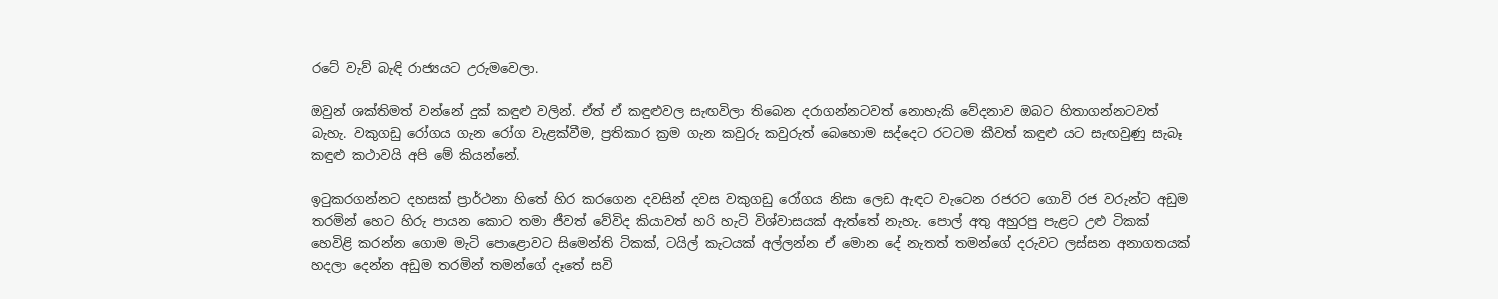රටේ වැව් බැඳි රාජ්‍යයට උරුමවෙලා.

ඔවුන් ශක්තිමත් වන්නේ දුක් කඳුළු වලින්. ඒත් ඒ කඳුළුවල සැඟවිලා තිබෙන දරාගන්නටවත් නොහැකි වේදනාව ඔබට හිතාගන්නටවත් බැහැ. වකුගඩු රෝගය ගැන රෝග වැළක්වීම, ප්‍රතිකාර ක්‍රම ගැන කවුරු කවුරුත් බෙහොම සද්දෙට රටටම කීවත් කඳුළු යට සැඟවුණු සැබෑ කඳුළු කථාවයි අපි මේ කියන්නේ.

ඉටුකරගන්නට දහසක් ප්‍රාර්ථනා හිතේ හිර කරගෙන දවසින් දවස වකුගඩු රෝගය නිසා ලෙඩ ඇඳට වැටෙන රජරට ගොවි රජ වරුන්ට අඩුම තරමින් හෙට හිරු පායන කොට තමා ජීවත් වේවිද කියාවත් හරි හැටි විශ්වාසයක් ඇත්තේ නැහැ. පොල් අතු අහුරපු පැළට උළු ටිකක් හෙවිළි කරන්න ගොම මැටි පොළොවට සිමෙන්ති ටිකක්, ටයිල් කැටයක් අල්ලන්න ඒ මොන දේ නැතත් තමන්ගේ දරුවට ලස්සන අනාගතයක් හදලා දෙන්න අඩුම තරමින් තමන්ගේ දෑතේ සවි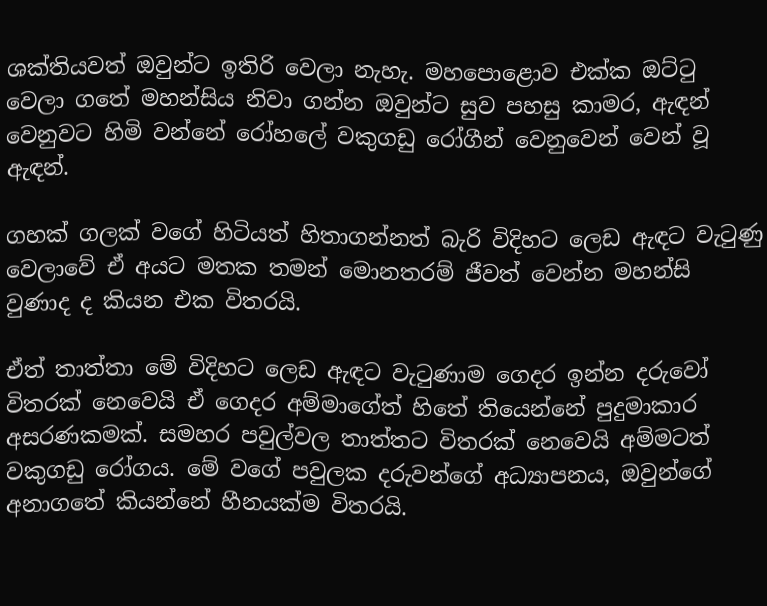ශක්තියවත් ඔවුන්ට ඉතිරි වෙලා නැහැ. මහපොළොව එක්ක ඔට්ටු වෙලා ගතේ මහන්සිය නිවා ගන්න ඔවුන්ට සුව පහසු කාමර, ඇඳන් වෙනුවට හිමි වන්නේ රෝහලේ වකුගඩු රෝගීන් වෙනුවෙන් වෙන් වූ ඇඳන්.

ගහක් ගලක් වගේ හිටියත් හිතාගන්නත් බැරි විදිහට ලෙඩ ඇඳට වැටුණු වෙලාවේ ඒ අයට මතක තමන් මොනතරම් ජීවත් වෙන්න මහන්සි වුණාද ද කියන එක විතරයි.

ඒත් තාත්තා මේ විදිහට ලෙඩ ඇඳට වැටුණාම ගෙදර ඉන්න දරුවෝ විතරක් නෙවෙයි ඒ ගෙදර අම්මාගේත් හිතේ තියෙන්නේ පුදුමාකාර අසරණකමක්. සමහර පවුල්වල තාත්තට විතරක් නෙවෙයි අම්මටත් වකුගඩු රෝගය. මේ වගේ පවුලක දරුවන්ගේ අධ්‍යාපනය, ඔවුන්ගේ අනාගතේ කියන්නේ හීනයක්ම විතරයි.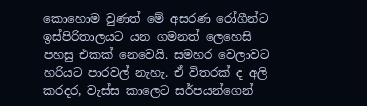කොහොම වුණත් මේ අසරණ රෝගීන්ට ඉස්පිරිතාලයට යන ගමනත් ලෙහෙසි පහසු එකක් නෙවෙයි. සමහර වෙලාවට හරියට පාරවල් නැහැ. ඒ විතරක් ද අලි කරදර, වැස්ස කාලෙට සර්පයන්ගෙන්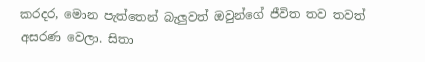කරදර, මොන පැත්තෙන් බැලුවත් ඔවුන්ගේ ජීවිත තව තවත් අසරණ වෙලා. සිතා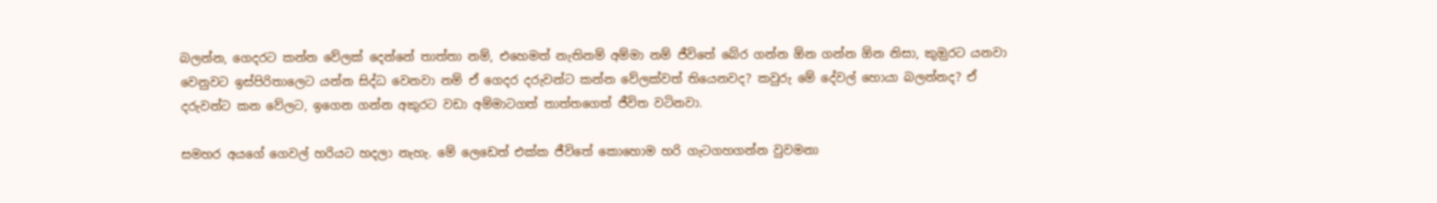බලන්න, ගෙදරට කන්න වේලක් දෙන්නේ තාත්තා නම්, එහෙමත් නැතිනම් අම්මා නම් ජීවිතේ බේර ගන්න ඕන ගන්න ඕන නිසා, කුඔුරට යනවා වෙනුවට ඉස්පිරිතාලෙට යන්න සිද්ධ වෙනවා නම් ඒ ගෙදර දරුවන්ට කන්න වේලක්වත් තියෙනවද? කවුරු මේ දේවල් හොයා බලන්නද? ඒ දරුවන්ට කන වේලට, ඉගෙන ගන්න අකුරට වඩා අම්මාටගත් තාත්තගෙත් ජීවිත වටිනවා.

සමහර අයගේ ගෙවල් හරියට හදලා නැහැ. මේ ලෙඩෙත් එක්ක ජීවිතේ කොහොම හරි ගැටගහගන්න වුවමනා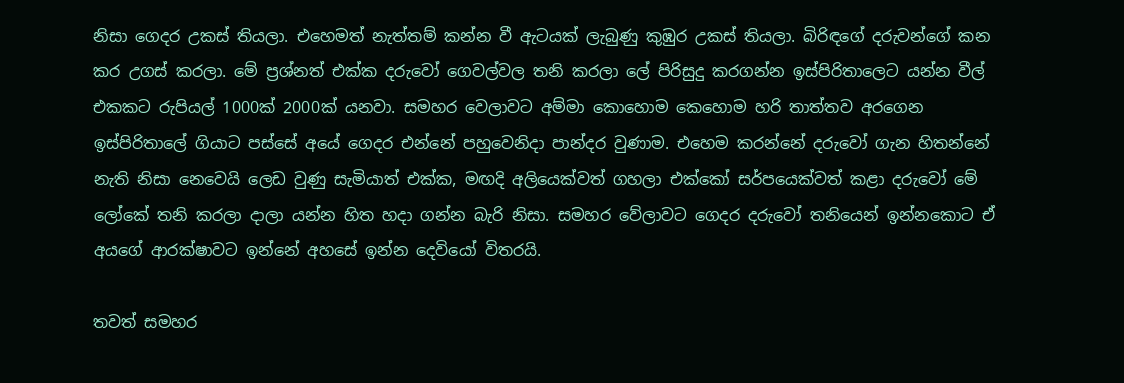නිසා ගෙදර උකස් තියලා. එහෙමත් නැත්තම් කන්න වී ඇටයක් ලැබුණු කුඹුර උකස් තියලා. බිරිඳගේ දරුවන්ගේ කන කර උගස් කරලා. මේ ප්‍රශ්නත් එක්ක දරුවෝ ගෙවල්වල තනි කරලා ලේ පිරිසුදු කරගන්න ඉස්පිරිතාලෙට යන්න වීල් එකකට රුපියල් 1000ක් 2000ක් යනවා. සමහර වෙලාවට අම්මා කොහොම කෙහොම හරි තාත්තව අරගෙන ඉස්පිරිතාලේ ගියාට පස්සේ අයේ ගෙදර එන්නේ පහුවෙනිදා පාන්දර වුණාම. එහෙම කරන්නේ දරුවෝ ගැන හිතන්නේ නැති නිසා නෙවෙයි ලෙඩ වුණු සැමියාත් එක්ක, මඟදි අලියෙක්වත් ගහලා එක්කෝ සර්පයෙක්වත් කළා දරුවෝ මේ ලෝකේ තනි කරලා දාලා යන්න හිත හදා ගන්න බැරි නිසා. සමහර වේලාවට ගෙදර දරුවෝ තනියෙන් ඉන්නකොට ඒ අයගේ ආරක්ෂාවට ඉන්නේ අහසේ ඉන්න දෙවියෝ විතරයි.

තවත් සමහර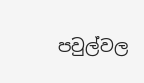පවුල්වල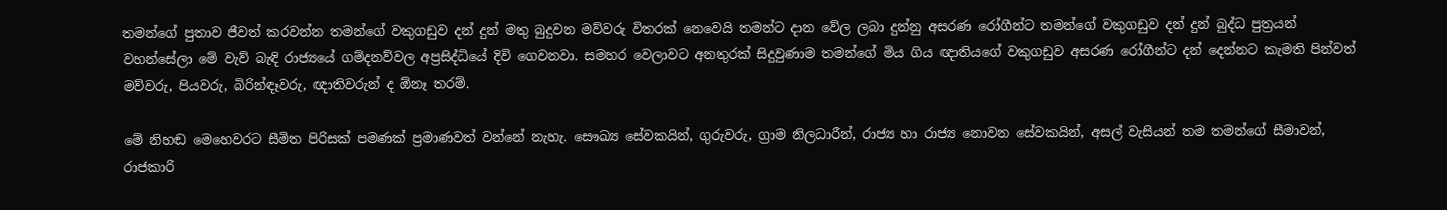තමන්ගේ පුතාව ජීවත් කරවන්න තමන්ගේ වකුගඩුව දන් දුන් මතු බුදුවන මව්වරු විතරක් නෙවෙයි තමන්ට දාන වේල ලබා දුන්නු අසරණ රෝගීන්ට තමන්ගේ වකුගඩුව දන් දුන් බුද්ධ පුත්‍රයන් වහන්සේලා මේ වැව් බැඳි රාජ්‍යයේ ගම්දනව්වල අප්‍රසිද්ධියේ දිවි ගෙවනවා. සමහර වෙලාවට අනතුරක් සිදුවුණාම තමන්ගේ මිය ගිය ඥාතියගේ වකුගඩුව අසරණ රෝගීන්ට දන් දෙන්නට කැමති පින්වත් මව්වරු, පියවරු, බිරින්ඳෑවරු, ඥාතිවරුන් ද ඕනෑ තරම්.

මේ නිහඬ මෙහෙවරට සීමිත පිරිසක් පමණක් ප්‍රමාණවත් වන්නේ නැහැ. සෞඛ්‍ය සේවකයින්, ගුරුවරු, ග්‍රාම නිලධාරීන්, රාජ්‍ය හා රාජ්‍ය නොවන සේවකයින්, අසල් වැසියන් තම තමන්ගේ සීමාවන්, රාජකාරි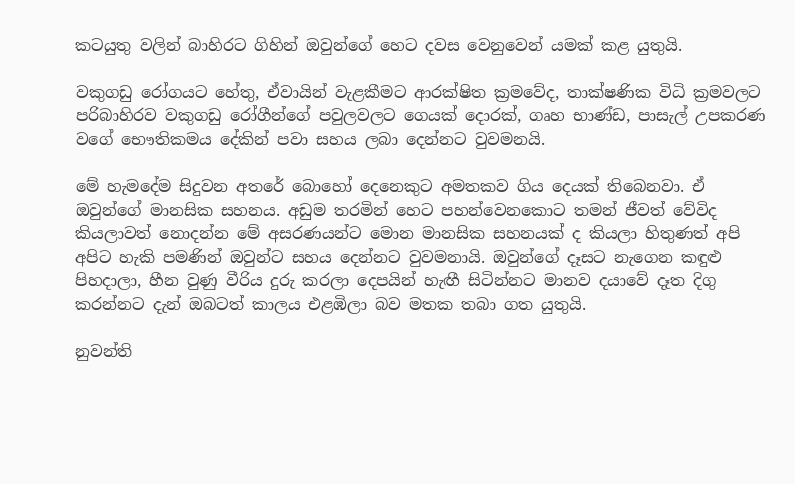කටයුතු වලින් බාහිරට ගිහින් ඔවුන්ගේ හෙට දවස වෙනුවෙන් යමක් කළ යුතුයි.

වකුගඩු රෝගයට හේතු, ඒවායින් වැළකීමට ආරක්ෂිත ක්‍රමවේද, තාක්ෂණික විධි ක්‍රමවලට පරිබාහිරව වකුගඩු රෝගීන්ගේ පවුලවලට ගෙයක් දොරක්, ගෘහ භාණ්ඩ, පාසැල් උපකරණ වගේ භෞතිකමය දේකින් පවා සහය ලබා දෙන්නට වුවමනයි.

මේ හැමදේම සිදුවන අතරේ බොහෝ දෙනෙකුට අමතකව ගිය දෙයක් තිබෙනවා. ඒ ඔවුන්ගේ මානසික සහනය. අඩුම තරමින් හෙට පහන්වෙනකොට තමන් ජීවත් වේවිද කියලාවත් නොදන්න මේ අසරණයන්ට මොන මානසික සහනයක් ද කියලා හිතුණත් අපි අපිට හැකි පමණින් ඔවුන්ට සහය දෙන්නට වුවමනායි. ඔවුන්ගේ දෑසට නැගෙන කඳුළු පිහදාලා, හීන වුණු වීරිය දුරු කරලා දෙපයින් හැඟී සිටින්නට මානව දයාවේ දෑත දිගු කරන්නට දැන් ඔබටත් කාලය එළඹිලා බව මතක තබා ගත යුතුයි.

නුවන්ති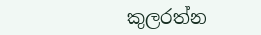කුලරත්න